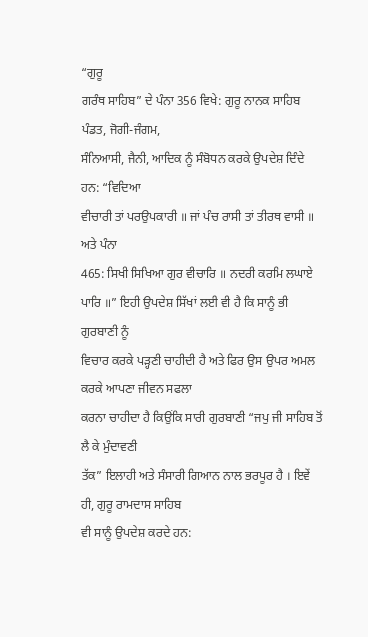“ਗੁਰੂ
ਗਰੰਥ ਸਾਹਿਬ” ਦੇ ਪੰਨਾ 356 ਵਿਖੇ: ਗੁਰੂ ਨਾਨਕ ਸਾਹਿਬ ਪੰਡਤ, ਜੋਗੀ-ਜੰਗਮ,
ਸੰਨਿਆਸੀ, ਜੈਨੀ, ਆਦਿਕ ਨੂੰ ਸੰਬੋਧਨ ਕਰਕੇ ਉਪਦੇਸ਼ ਦਿੰਦੇ ਹਨ: “ਵਿਦਿਆ
ਵੀਚਾਰੀ ਤਾਂ ਪਰਉਪਕਾਰੀ ॥ ਜਾਂ ਪੰਚ ਰਾਸੀ ਤਾਂ ਤੀਰਥ ਵਾਸੀ ॥ ਅਤੇ ਪੰਨਾ
465: ਸਿਖੀ ਸਿਖਿਆ ਗੁਰ ਵੀਚਾਰਿ ॥ ਨਦਰੀ ਕਰਮਿ ਲਘਾਏ
ਪਾਰਿ ॥” ਇਹੀ ਉਪਦੇਸ਼ ਸਿੱਖਾਂ ਲਈ ਵੀ ਹੈ ਕਿ ਸਾਨੂੰ ਭੀ ਗੁਰਬਾਣੀ ਨੂੰ
ਵਿਚਾਰ ਕਰਕੇ ਪੜ੍ਹਣੀ ਚਾਹੀਦੀ ਹੈ ਅਤੇ ਫਿਰ ਉਸ ਉਪਰ ਅਮਲ ਕਰਕੇ ਆਪਣਾ ਜੀਵਨ ਸਫਲਾ
ਕਰਨਾ ਚਾਹੀਦਾ ਹੈ ਕਿਉਂਕਿ ਸਾਰੀ ਗੁਰਬਾਣੀ “ਜਪੁ ਜੀ ਸਾਹਿਬ ਤੋਂ ਲੈ ਕੇ ਮੁੰਦਾਵਣੀ
ਤੱਕ” ਇਲਾਹੀ ਅਤੇ ਸੰਸਾਰੀ ਗਿਆਨ ਨਾਲ ਭਰਪੂਰ ਹੈ । ਇਵੇਂ ਹੀ, ਗੁਰੂ ਰਾਮਦਾਸ ਸਾਹਿਬ
ਵੀ ਸਾਨੂੰ ਉਪਦੇਸ਼ ਕਰਦੇ ਹਨ: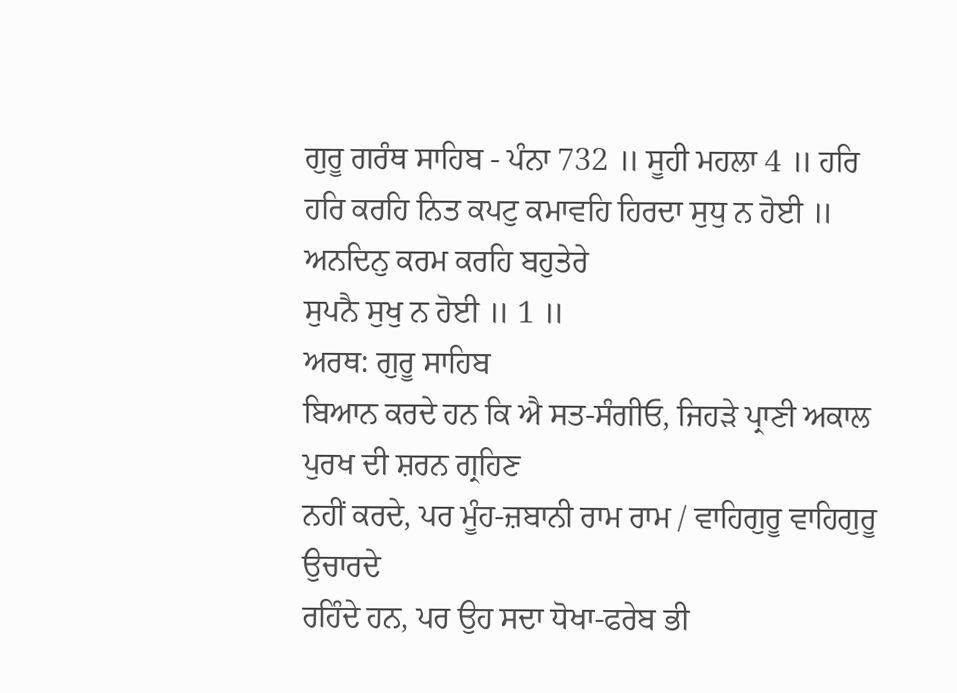ਗੁਰੂ ਗਰੰਥ ਸਾਹਿਬ - ਪੰਨਾ 732 ॥ ਸੂਹੀ ਮਹਲਾ 4 ॥ ਹਰਿ
ਹਰਿ ਕਰਹਿ ਨਿਤ ਕਪਟੁ ਕਮਾਵਹਿ ਹਿਰਦਾ ਸੁਧੁ ਨ ਹੋਈ ॥ ਅਨਦਿਨੁ ਕਰਮ ਕਰਹਿ ਬਹੁਤੇਰੇ
ਸੁਪਨੈ ਸੁਖੁ ਨ ਹੋਈ ॥ 1 ॥
ਅਰਥ: ਗੁਰੂ ਸਾਹਿਬ
ਬਿਆਨ ਕਰਦੇ ਹਨ ਕਿ ਐ ਸਤ-ਸੰਗੀਓ, ਜਿਹੜੇ ਪ੍ਰਾਣੀ ਅਕਾਲ ਪੁਰਖ ਦੀ ਸ਼ਰਨ ਗ੍ਰਹਿਣ
ਨਹੀਂ ਕਰਦੇ, ਪਰ ਮੂੰਹ-ਜ਼ਬਾਨੀ ਰਾਮ ਰਾਮ / ਵਾਹਿਗੁਰੂ ਵਾਹਿਗੁਰੂ ਉਚਾਰਦੇ
ਰਹਿੰਦੇ ਹਨ, ਪਰ ਉਹ ਸਦਾ ਧੋਖਾ-ਫਰੇਬ ਭੀ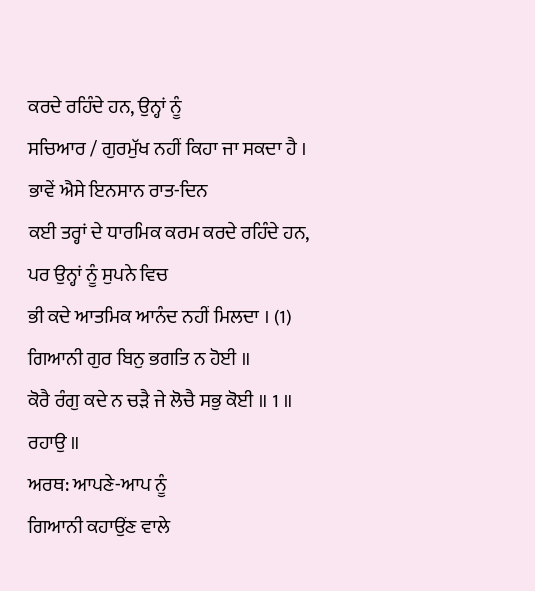ਕਰਦੇ ਰਹਿੰਦੇ ਹਨ, ਉਨ੍ਹਾਂ ਨੂੰ
ਸਚਿਆਰ / ਗੁਰਮੁੱਖ ਨਹੀਂ ਕਿਹਾ ਜਾ ਸਕਦਾ ਹੈ । ਭਾਵੇਂ ਐਸੇ ਇਨਸਾਨ ਰਾਤ-ਦਿਨ
ਕਈ ਤਰ੍ਹਾਂ ਦੇ ਧਾਰਮਿਕ ਕਰਮ ਕਰਦੇ ਰਹਿੰਦੇ ਹਨ, ਪਰ ਉਨ੍ਹਾਂ ਨੂੰ ਸੁਪਨੇ ਵਿਚ
ਭੀ ਕਦੇ ਆਤਮਿਕ ਆਨੰਦ ਨਹੀਂ ਮਿਲਦਾ । (1)
ਗਿਆਨੀ ਗੁਰ ਬਿਨੁ ਭਗਤਿ ਨ ਹੋਈ ॥
ਕੋਰੈ ਰੰਗੁ ਕਦੇ ਨ ਚੜੈ ਜੇ ਲੋਚੈ ਸਭੁ ਕੋਈ ॥ 1 ॥ ਰਹਾਉ ॥
ਅਰਥ: ਆਪਣੇ-ਆਪ ਨੂੰ
ਗਿਆਨੀ ਕਹਾਉਂਣ ਵਾਲੇ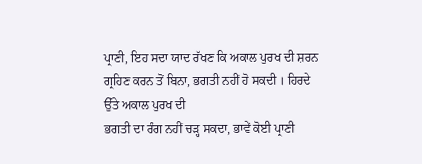ਪ੍ਰਾਣੀ, ਇਹ ਸਦਾ ਯਾਦ ਰੱਖਣ ਕਿ ਅਕਾਲ ਪੁਰਖ ਦੀ ਸ਼ਰਨ
ਗ੍ਰਹਿਣ ਕਰਨ ਤੋਂ ਬਿਨਾ, ਭਗਤੀ ਨਹੀਂ ਹੋ ਸਕਦੀ । ਹਿਰਦੇ ਉੱਤੇ ਅਕਾਲ ਪੁਰਖ ਦੀ
ਭਗਤੀ ਦਾ ਰੰਗ ਨਹੀਂ ਚੜ੍ਹ ਸਕਦਾ, ਭਾਵੇਂ ਕੋਈ ਪ੍ਰਾਣੀ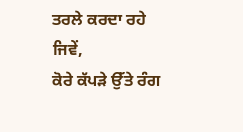ਤਰਲੇ ਕਰਦਾ ਰਹੇ ਜਿਵੇਂ,
ਕੋਰੇ ਕੱਪੜੇ ਉੱਤੇ ਰੰਗ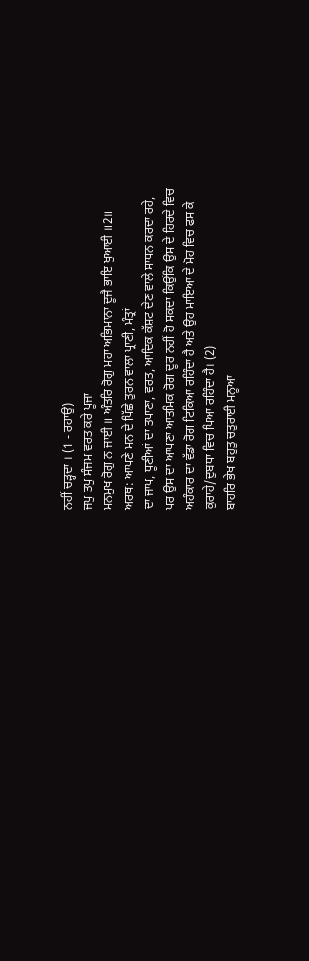ਨਹੀਂ ਚੜ੍ਹਦਾ । (1 - ਰਹਾਉ)
ਜਪੁ ਤਪੁ ਸੰਜਮ ਵਰਤ ਕਰੇ ਪੂਜਾ
ਮਨਮੁਖ ਰੋਗੁ ਨ ਜਾਈ ॥ ਅੰਤਰਿ ਰੋਗੁ ਮਹਾ ਅਭਿਮਾਨਾ ਦੂਜੈ ਭਾਇ ਖੁਆਈ ॥2॥
ਅਰਥ: ਆਪਣੇ ਮਨ ਦੇ ਪਿੱਛੇ ਤੁਰਨ ਵਾਲਾ ਪ੍ਰਾਣੀ, ਮੰਤ੍ਰਾਂ
ਦਾ ਜਾਪ, ਧੂਣੀਆਂ ਦਾ ਤਪਾਣਾ, ਵਰਤ, ਆਦਿਕ ਕੱਸ਼ਟ ਦੇਣ ਵਾਲੇ ਸਾਧਨ ਕਰਦਾ ਰਹੇ,
ਪਰ ਉਸ ਦਾ ਆਪਣਾ ਆਤਮਿਕ ਰੋਗ ਦੂਰ ਨਹੀਂ ਹੋ ਸਕਦਾ ਕਿਉਂਕਿ ਉਸ ਦੇ ਹਿਰਦੇ ਵਿਚ
ਅਹੰਕਾਰ ਦਾ ਵੱਡਾ ਰੋਗ ਟਿਕਿਆ ਰਹਿੰਦਾ ਹੈ ਅਤੇ ਉਹ ਮਾਇਆ ਦੇ ਮੋਹ ਵਿਚ ਫਸ ਕੇ
ਕੁਰਾਹੇ/ਦੁਬਧਾ ਵਿਚ ਪਿਆ ਰਹਿੰਦਾ ਹੈ। (2)
ਬਾਹਰਿ ਭੇਖ ਬਹੁਤੁ ਚਤੁਰਾਈ ਮਨੂਆ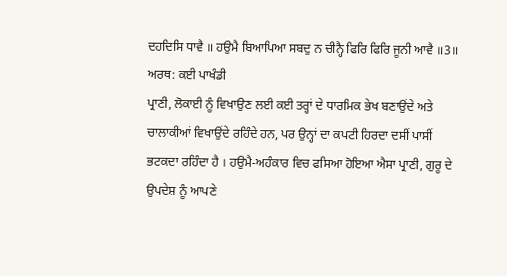ਦਹਦਿਸਿ ਧਾਵੈ ॥ ਹਉਮੈ ਬਿਆਪਿਆ ਸਬਦੁ ਨ ਚੀਨ੍ਹੈ ਫਿਰਿ ਫਿਰਿ ਜੂਨੀ ਆਵੈ ॥3॥
ਅਰਥ: ਕਈ ਪਾਖੰਡੀ
ਪ੍ਰਾਣੀ, ਲੋਕਾਈ ਨੂੰ ਵਿਖਾਉਣ ਲਈ ਕਈ ਤਰ੍ਹਾਂ ਦੇ ਧਾਰਮਿਕ ਭੇਖ ਬਣਾਉਂਦੇ ਅਤੇ
ਚਾਲਾਕੀਆਂ ਵਿਖਾਉਂਦੇ ਰਹਿੰਦੇ ਹਨ, ਪਰ ਉਨ੍ਹਾਂ ਦਾ ਕਪਟੀ ਹਿਰਦਾ ਦਸੀਂ ਪਾਸੀਂ
ਭਟਕਦਾ ਰਹਿੰਦਾ ਹੈ । ਹਉਮੈ-ਅਹੰਕਾਰ ਵਿਚ ਫਸਿਆ ਹੋਇਆ ਐਸਾ ਪ੍ਰਾਣੀ, ਗੁਰੂ ਦੇ
ਉਪਦੇਸ਼ ਨੂੰ ਆਪਣੇ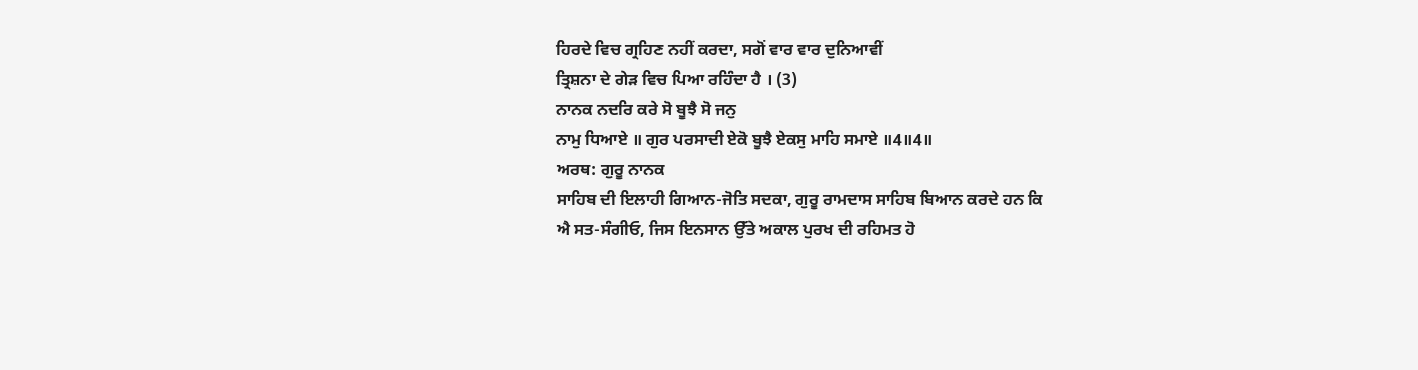ਹਿਰਦੇ ਵਿਚ ਗ੍ਰਹਿਣ ਨਹੀਂ ਕਰਦਾ, ਸਗੋਂ ਵਾਰ ਵਾਰ ਦੁਨਿਆਵੀਂ
ਤ੍ਰਿਸ਼ਨਾ ਦੇ ਗੇੜ ਵਿਚ ਪਿਆ ਰਹਿੰਦਾ ਹੈ । (3)
ਨਾਨਕ ਨਦਰਿ ਕਰੇ ਸੋ ਬੂਝੈ ਸੋ ਜਨੁ
ਨਾਮੁ ਧਿਆਏ ॥ ਗੁਰ ਪਰਸਾਦੀ ਏਕੋ ਬੂਝੈ ਏਕਸੁ ਮਾਹਿ ਸਮਾਏ ॥4॥4॥
ਅਰਥ: ਗੁਰੂ ਨਾਨਕ
ਸਾਹਿਬ ਦੀ ਇਲਾਹੀ ਗਿਆਨ-ਜੋਤਿ ਸਦਕਾ, ਗੁਰੂ ਰਾਮਦਾਸ ਸਾਹਿਬ ਬਿਆਨ ਕਰਦੇ ਹਨ ਕਿ
ਐ ਸਤ-ਸੰਗੀਓ, ਜਿਸ ਇਨਸਾਨ ਉੱਤੇ ਅਕਾਲ ਪੁਰਖ ਦੀ ਰਹਿਮਤ ਹੋ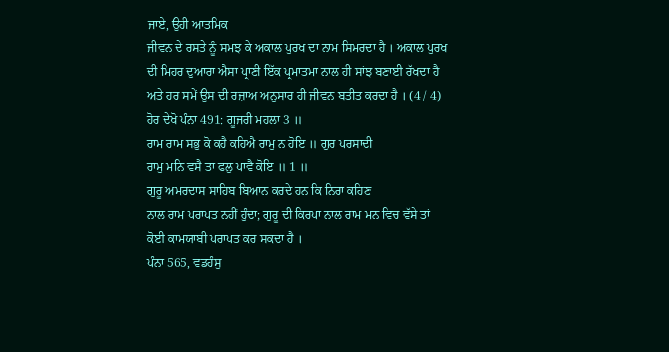ਜਾਏ, ਉਹੀ ਆਤਮਿਕ
ਜੀਵਨ ਦੇ ਰਸਤੇ ਨੂੰ ਸਮਝ ਕੇ ਅਕਾਲ ਪੁਰਖ ਦਾ ਨਾਮ ਸਿਮਰਦਾ ਹੈ । ਅਕਾਲ ਪੁਰਖ
ਦੀ ਮਿਹਰ ਦੁਆਰਾ ਐਸਾ ਪ੍ਰਾਣੀ ਇੱਕ ਪ੍ਰਮਾਤਮਾ ਨਾਲ ਹੀ ਸਾਂਝ ਬਣਾਈ ਰੱਖਦਾ ਹੈ
ਅਤੇ ਹਰ ਸਮੇਂ ਉਸ ਦੀ ਰਜ਼ਾਅ ਅਨੁਸਾਰ ਹੀ ਜੀਵਨ ਬਤੀਤ ਕਰਦਾ ਹੈ । (4 / 4)
ਹੋਰ ਦੇਖੋ ਪੰਨਾ 491: ਗੂਜਰੀ ਮਹਲਾ 3 ॥
ਰਾਮ ਰਾਮ ਸਭੁ ਕੋ ਕਹੈ ਕਹਿਐ ਰਾਮੁ ਨ ਹੋਇ ॥ ਗੁਰ ਪਰਸਾਦੀ
ਰਾਮੁ ਮਨਿ ਵਸੈ ਤਾ ਫਲੁ ਪਾਵੈ ਕੋਇ ॥ 1 ॥
ਗੁਰੂ ਅਮਰਦਾਸ ਸਾਹਿਬ ਬਿਆਨ ਕਰਦੇ ਹਨ ਕਿ ਨਿਰਾ ਕਹਿਣ
ਨਾਲ ਰਾਮ ਪਰਾਪਤ ਨਹੀਂ ਹੁੰਦਾ; ਗੁਰੂ ਦੀ ਕਿਰਪਾ ਨਾਲ ਰਾਮ ਮਨ ਵਿਚ ਵੱਸੇ ਤਾਂ
ਕੋਈ ਕਾਮਯਾਬੀ ਪਰਾਪਤ ਕਰ ਸਕਦਾ ਹੈ ।
ਪੰਨਾ 565, ਵਡਹੰਸੁ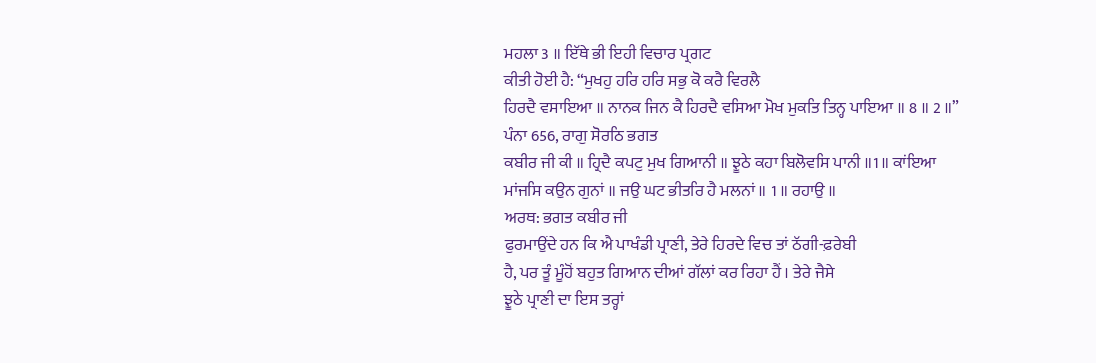ਮਹਲਾ 3 ॥ ਇੱਥੇ ਭੀ ਇਹੀ ਵਿਚਾਰ ਪ੍ਰਗਟ
ਕੀਤੀ ਹੋਈ ਹੈ: “ਮੁਖਹੁ ਹਰਿ ਹਰਿ ਸਭੁ ਕੋ ਕਰੈ ਵਿਰਲੈ
ਹਿਰਦੈ ਵਸਾਇਆ ॥ ਨਾਨਕ ਜਿਨ ਕੈ ਹਿਰਦੈ ਵਸਿਆ ਮੋਖ ਮੁਕਤਿ ਤਿਨ੍ਹ ਪਾਇਆ ॥ 8 ॥ 2 ॥”
ਪੰਨਾ 656, ਰਾਗੁ ਸੋਰਠਿ ਭਗਤ
ਕਬੀਰ ਜੀ ਕੀ ॥ ਹ੍ਰਿਦੈ ਕਪਟੁ ਮੁਖ ਗਿਆਨੀ ॥ ਝੂਠੇ ਕਹਾ ਬਿਲੋਵਸਿ ਪਾਨੀ ॥1॥ ਕਾਂਇਆ
ਮਾਂਜਸਿ ਕਉਨ ਗੁਨਾਂ ॥ ਜਉ ਘਟ ਭੀਤਰਿ ਹੈ ਮਲਨਾਂ ॥ 1 ॥ ਰਹਾਉ ॥
ਅਰਥ: ਭਗਤ ਕਬੀਰ ਜੀ
ਫੁਰਮਾਉਂਦੇ ਹਨ ਕਿ ਐ ਪਾਖੰਡੀ ਪ੍ਰਾਣੀ, ਤੇਰੇ ਹਿਰਦੇ ਵਿਚ ਤਾਂ ਠੱਗੀ-ਫ਼ਰੇਬੀ
ਹੈ, ਪਰ ਤੂੰ ਮੂੰਹੋਂ ਬਹੁਤ ਗਿਆਨ ਦੀਆਂ ਗੱਲਾਂ ਕਰ ਰਿਹਾ ਹੈਂ । ਤੇਰੇ ਜੈਸੇ
ਝੂਠੇ ਪ੍ਰਾਣੀ ਦਾ ਇਸ ਤਰ੍ਹਾਂ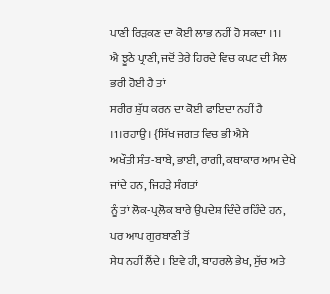ਪਾਣੀ ਰਿੜਕਣ ਦਾ ਕੋਈ ਲਾਭ ਨਹੀਂ ਹੋ ਸਕਦਾ ।1।
ਐ ਝੂਠੇ ਪ੍ਰਾਣੀ, ਜਦੋਂ ਤੇਰੇ ਹਿਰਦੇ ਵਿਚ ਕਪਟ ਦੀ ਮੈਲ ਭਰੀ ਹੋਈ ਹੈ ਤਾਂ
ਸਰੀਰ ਸ਼ੁੱਧ ਕਰਨ ਦਾ ਕੋਈ ਫਾਇਦਾ ਨਹੀਂ ਹੈ ।1।ਰਹਾਉ। {ਸਿੱਖ ਜਗਤ ਵਿਚ ਭੀ ਐਸੇ
ਅਖੌਤੀ ਸੰਤ-ਬਾਬੇ, ਭਾਈ, ਰਾਗੀ, ਕਥਾਕਾਰ ਆਮ ਦੇਖੇ ਜਾਂਦੇ ਹਨ, ਜਿਹੜੇ ਸੰਗਤਾਂ
ਨੂੰ ਤਾਂ ਲੋਕ-ਪ੍ਰਲੋਕ ਬਾਰੇ ਉਪਦੇਸ਼ ਦਿੰਦੇ ਰਹਿੰਦੇ ਹਨ, ਪਰ ਆਪ ਗੁਰਬਾਣੀ ਤੋਂ
ਸੇਧ ਨਹੀਂ ਲੈਂਦੇ । ਇਵੇ ਹੀ, ਬਾਹਰਲੇ ਭੇਖ, ਸੁੱਚ ਅਤੇ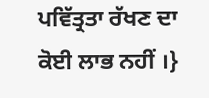ਪਵਿੱਤ੍ਰਤਾ ਰੱਖਣ ਦਾ
ਕੋਈ ਲਾਭ ਨਹੀਂ ।}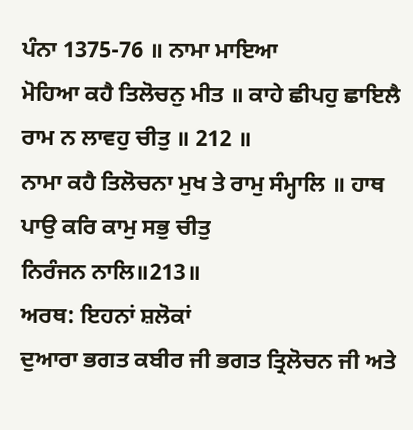ਪੰਨਾ 1375-76 ॥ ਨਾਮਾ ਮਾਇਆ
ਮੋਹਿਆ ਕਹੈ ਤਿਲੋਚਨੁ ਮੀਤ ॥ ਕਾਹੇ ਛੀਪਹੁ ਛਾਇਲੈ ਰਾਮ ਨ ਲਾਵਹੁ ਚੀਤੁ ॥ 212 ॥
ਨਾਮਾ ਕਹੈ ਤਿਲੋਚਨਾ ਮੁਖ ਤੇ ਰਾਮੁ ਸੰਮ੍ਹਾਲਿ ॥ ਹਾਥ ਪਾਉ ਕਰਿ ਕਾਮੁ ਸਭੁ ਚੀਤੁ
ਨਿਰੰਜਨ ਨਾਲਿ॥213॥
ਅਰਥ: ਇਹਨਾਂ ਸ਼ਲੋਕਾਂ
ਦੁਆਰਾ ਭਗਤ ਕਬੀਰ ਜੀ ਭਗਤ ਤ੍ਰਿਲੋਚਨ ਜੀ ਅਤੇ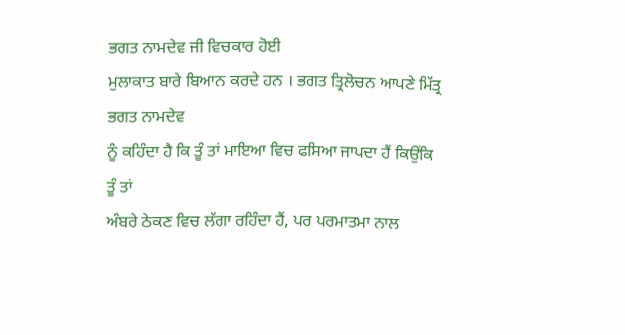ਭਗਤ ਨਾਮਦੇਵ ਜੀ ਵਿਚਕਾਰ ਹੋਈ
ਮੁਲਾਕਾਤ ਬਾਰੇ ਬਿਆਨ ਕਰਦੇ ਹਨ । ਭਗਤ ਤ੍ਰਿਲੋਚਨ ਆਪਣੇ ਮਿੱਤ੍ਰ ਭਗਤ ਨਾਮਦੇਵ
ਨੂੰ ਕਹਿੰਦਾ ਹੈ ਕਿ ਤੂੰ ਤਾਂ ਮਾਇਆ ਵਿਚ ਫਸਿਆ ਜਾਪਦਾ ਹੈਂ ਕਿਉਂਕਿ ਤੂੰ ਤਾਂ
ਅੰਬਰੇ ਠੇਕਣ ਵਿਚ ਲੱਗਾ ਰਹਿੰਦਾ ਹੈਂ, ਪਰ ਪਰਮਾਤਮਾ ਨਾਲ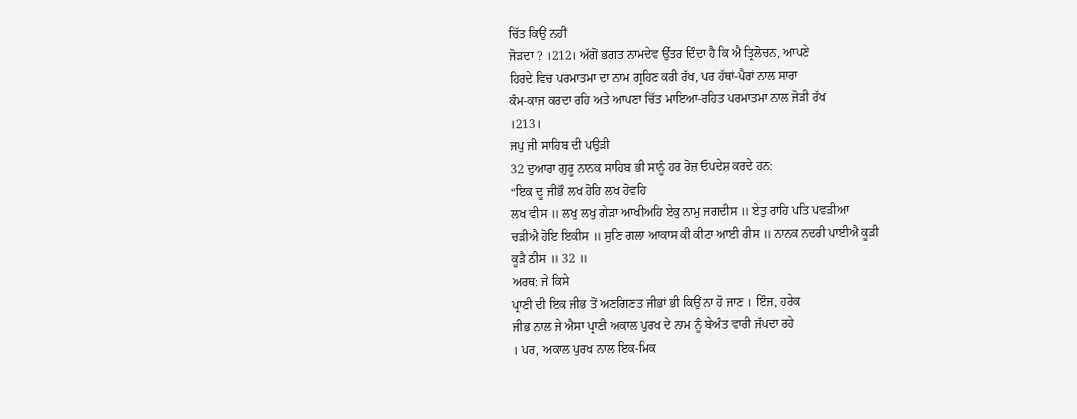ਚਿੱਤ ਕਿਉਂ ਨਹੀਂ
ਜੋੜਦਾ ? ।212। ਅੱਗੋਂ ਭਗਤ ਨਾਮਦੇਵ ਉੱਤਰ ਦਿੰਦਾ ਹੈ ਕਿ ਐ ਤ੍ਰਿਲੋਚਨ, ਆਪਣੇ
ਹਿਰਦੇ ਵਿਚ ਪਰਮਾਤਮਾ ਦਾ ਨਾਮ ਗ੍ਰਹਿਣ ਕਰੀ ਰੱਖ, ਪਰ ਹੱਥਾਂ-ਪੈਰਾਂ ਨਾਲ ਸਾਰਾ
ਕੰਮ-ਕਾਜ ਕਰਦਾ ਰਹਿ ਅਤੇ ਆਪਣਾ ਚਿੱਤ ਮਾਇਆ-ਰਹਿਤ ਪਰਮਾਤਮਾ ਨਾਲ ਜੋੜੀ ਰੱਖ
।213।
ਜਪੁ ਜੀ ਸਾਹਿਬ ਦੀ ਪਉੜੀ
32 ਦੁਆਰਾ ਗੁਰੂ ਨਾਨਕ ਸਾਹਿਬ ਭੀ ਸਾਨੂੰ ਹਰ ਰੋਜ਼ ਓਪਦੇਸ਼ ਕਰਦੇ ਹਨ:
“ਇਕ ਦੂ ਜੀਭੌ ਲਖ ਹੋਹਿ ਲਖ ਹੋਵਹਿ
ਲਖ ਵੀਸ ॥ ਲਖੁ ਲਖੁ ਗੇੜਾ ਆਖੀਅਹਿ ਏਕੁ ਨਾਮੁ ਜਗਦੀਸ ॥ ਏਤੁ ਰਾਹਿ ਪਤਿ ਪਵੜੀਆ
ਚੜੀਐ ਹੋਇ ਇਕੀਸ ॥ ਸੁਣਿ ਗਲਾ ਆਕਾਸ ਕੀ ਕੀਟਾ ਆਈ ਰੀਸ ॥ ਨਾਨਕ ਨਦਰੀ ਪਾਈਐ ਕੂੜੀ
ਕੂੜੈ ਠੀਸ ॥ 32 ॥
ਅਰਥ: ਜੇ ਕਿਸੇ
ਪ੍ਰਾਣੀ ਦੀ ਇਕ ਜੀਭ ਤੋਂ ਅਣਗਿਣਤ ਜੀਭਾਂ ਭੀ ਕਿਉਂ ਨਾ ਹੋ ਜਾਣ । ਇੰਜ, ਹਰੇਕ
ਜੀਭ ਨਾਲ ਜੇ ਐਸਾ ਪ੍ਰਾਣੀ ਅਕਾਲ ਪੁਰਖ ਦੇ ਨਾਮ ਨੂੰ ਬੇਅੰਤ ਵਾਰੀ ਜੱਪਦਾ ਰਹੇ
। ਪਰ, ਅਕਾਲ ਪੁਰਖ ਨਾਲ ਇਕ-ਮਿਕ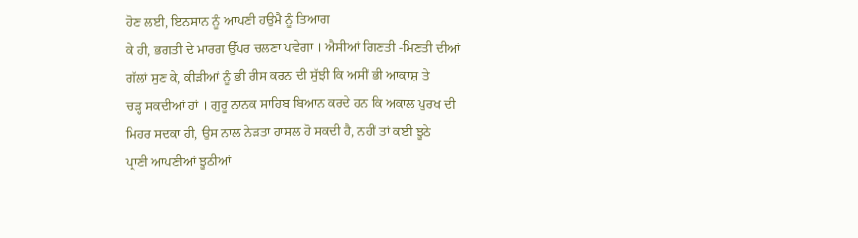ਹੋਣ ਲਈ, ਇਨਸਾਨ ਨੂੰ ਆਪਣੀ ਹਉਮੈ ਨੂੰ ਤਿਆਗ
ਕੇ ਹੀ, ਭਗਤੀ ਦੇ ਮਾਰਗ ਉੱਪਰ ਚਲਣਾ ਪਵੇਗਾ । ਐਸੀਆਂ ਗਿਣਤੀ -ਮਿਣਤੀ ਦੀਆਂ
ਗੱਲਾਂ ਸੁਣ ਕੇ, ਕੀੜੀਆਂ ਨੂੰ ਭੀ ਰੀਸ ਕਰਨ ਦੀ ਸੁੱਝੀ ਕਿ ਅਸੀਂ ਭੀ ਆਕਾਸ਼ ਤੇ
ਚੜ੍ਹ ਸਕਦੀਆਂ ਹਾਂ । ਗੁਰੂ ਨਾਨਕ ਸਾਹਿਬ ਬਿਆਨ ਕਰਦੇ ਹਨ ਕਿ ਅਕਾਲ ਪੁਰਖ ਦੀ
ਮਿਹਰ ਸਦਕਾ ਹੀ, ਉਸ ਨਾਲ ਨੇੜਤਾ ਹਾਸਲ ਹੋ ਸਕਦੀ ਹੈ, ਨਹੀਂ ਤਾਂ ਕਈ ਝੂਠੇ
ਪ੍ਰਾਣੀ ਆਪਣੀਆਂ ਝੂਠੀਆਂ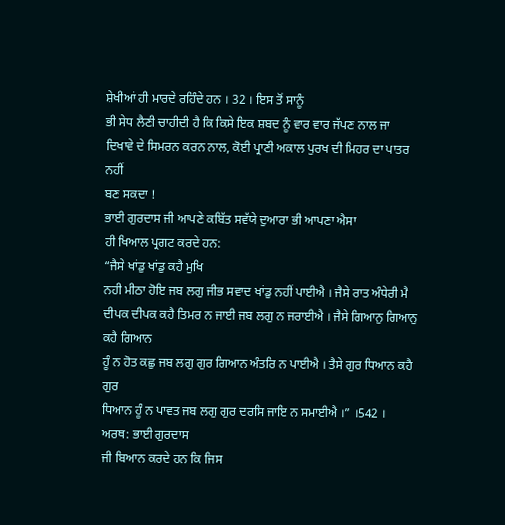ਸ਼ੇਖੀਆਂ ਹੀ ਮਾਰਦੇ ਰਹਿੰਦੇ ਹਨ । 32 । ਇਸ ਤੋਂ ਸਾਨੂੰ
ਭੀ ਸੇਧ ਲੈਣੀ ਚਾਹੀਦੀ ਹੈ ਕਿ ਕਿਸੇ ਇਕ ਸ਼ਬਦ ਨੂੰ ਵਾਰ ਵਾਰ ਜੱਪਣ ਨਾਲ ਜਾ
ਦਿਖਾਵੇ ਦੇ ਸਿਮਰਨ ਕਰਨ ਨਾਲ, ਕੋਈ ਪ੍ਰਾਣੀ ਅਕਾਲ ਪੁਰਖ ਦੀ ਮਿਹਰ ਦਾ ਪਾਤਰ ਨਹੀਂ
ਬਣ ਸਕਦਾ !
ਭਾਈ ਗੁਰਦਾਸ ਜੀ ਆਪਣੇ ਕਬਿੱਤ ਸਵੱਯੇ ਦੁਆਰਾ ਭੀ ਆਪਣਾ ਐਸਾ
ਹੀ ਖਿਆਲ ਪ੍ਰਗਟ ਕਰਦੇ ਹਨ:
“ਜੈਸੇ ਖਾਂਡੁ ਖਾਂਡੁ ਕਹੈ ਮੁਖਿ
ਨਹੀ ਮੀਠਾ ਹੋਇ ਜਬ ਲਗੁ ਜੀਭ ਸਵਾਦ ਖਾਂਡੁ ਨਹੀਂ ਪਾਈਐ । ਜੈਸੇ ਰਾਤ ਅੰਧੇਰੀ ਮੈ
ਦੀਪਕ ਦੀਪਕ ਕਹੈ ਤਿਮਰ ਨ ਜਾਈ ਜਬ ਲਗੁ ਨ ਜਰਾਈਐ । ਜੈਸੇ ਗਿਆਨੁ ਗਿਆਨੁ ਕਹੈ ਗਿਆਨ
ਹੂੰ ਨ ਹੋਤ ਕਛੁ ਜਬ ਲਗੁ ਗੁਰ ਗਿਆਨ ਅੰਤਰਿ ਨ ਪਾਈਐ । ਤੈਸੇ ਗੁਰ ਧਿਆਨ ਕਹੈ ਗੁਰ
ਧਿਆਨ ਹੂੰ ਨ ਪਾਵਤ ਜਬ ਲਗੁ ਗੁਰ ਦਰਸਿ ਜਾਇ ਨ ਸਮਾਈਐ ।” ।542 ।
ਅਰਥ: ਭਾਈ ਗੁਰਦਾਸ
ਜੀ ਬਿਆਨ ਕਰਦੇ ਹਨ ਕਿ ਜਿਸ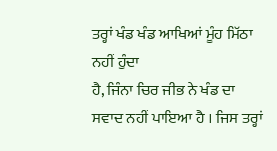ਤਰ੍ਹਾਂ ਖੰਡ ਖੰਡ ਆਖਿਆਂ ਮੂੰਹ ਮਿੱਠਾ ਨਹੀਂ ਹੁੰਦਾ
ਹੈ, ਜਿੰਨਾ ਚਿਰ ਜੀਭ ਨੇ ਖੰਡ ਦਾ ਸਵਾਦ ਨਹੀਂ ਪਾਇਆ ਹੈ । ਜਿਸ ਤਰ੍ਹਾਂ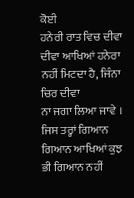ਕੋਈ
ਹਨੇਰੀ ਰਾਤ ਵਿਚ ਦੀਵਾ ਦੀਵਾ ਆਖਿਆਂ ਹਨੇਰਾ ਨਹੀਂ ਮਿਟਦਾ ਹੈ, ਜਿੰਨਾ ਚਿਰ ਦੀਵਾ
ਨਾ ਜਗਾ ਲਿਆ ਜਾਵੇ । ਜਿਸ ਤਰ੍ਹਾਂ ਗਿਆਨ ਗਿਆਨ ਆਖਿਆਂ ਕੁਝ ਭੀ ਗਿਆਨ ਨਹੀਂ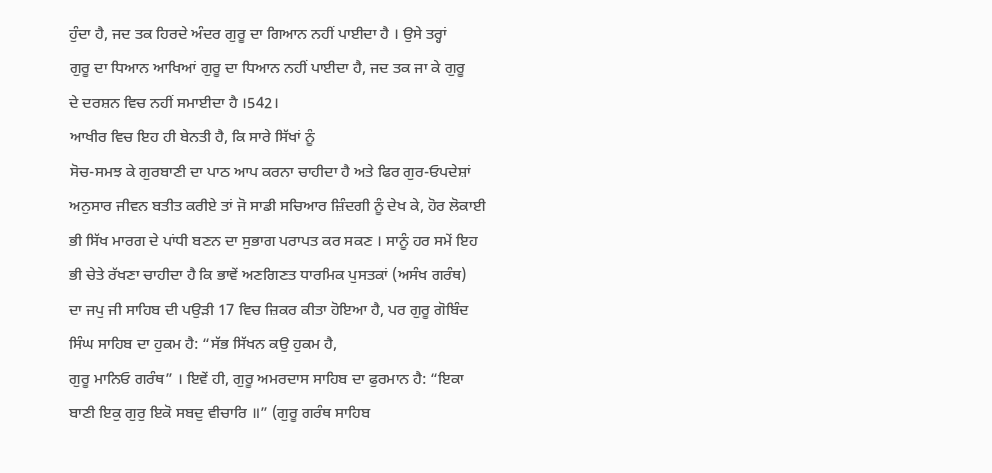ਹੁੰਦਾ ਹੈ, ਜਦ ਤਕ ਹਿਰਦੇ ਅੰਦਰ ਗੁਰੂ ਦਾ ਗਿਆਨ ਨਹੀਂ ਪਾਈਦਾ ਹੈ । ਉਸੇ ਤਰ੍ਹਾਂ
ਗੁਰੂ ਦਾ ਧਿਆਨ ਆਖਿਆਂ ਗੁਰੂ ਦਾ ਧਿਆਨ ਨਹੀਂ ਪਾਈਦਾ ਹੈ, ਜਦ ਤਕ ਜਾ ਕੇ ਗੁਰੂ
ਦੇ ਦਰਸ਼ਨ ਵਿਚ ਨਹੀਂ ਸਮਾਈਦਾ ਹੈ ।542।
ਆਖੀਰ ਵਿਚ ਇਹ ਹੀ ਬੇਨਤੀ ਹੈ, ਕਿ ਸਾਰੇ ਸਿੱਖਾਂ ਨੂੰ
ਸੋਚ-ਸਮਝ ਕੇ ਗੁਰਬਾਣੀ ਦਾ ਪਾਠ ਆਪ ਕਰਨਾ ਚਾਹੀਦਾ ਹੈ ਅਤੇ ਫਿਰ ਗੁਰ-ਓਪਦੇਸ਼ਾਂ
ਅਨੁਸਾਰ ਜੀਵਨ ਬਤੀਤ ਕਰੀਏ ਤਾਂ ਜੋ ਸਾਡੀ ਸਚਿਆਰ ਜ਼ਿੰਦਗੀ ਨੂੰ ਦੇਖ ਕੇ, ਹੋਰ ਲੋਕਾਈ
ਭੀ ਸਿੱਖ ਮਾਰਗ ਦੇ ਪਾਂਧੀ ਬਣਨ ਦਾ ਸੁਭਾਗ ਪਰਾਪਤ ਕਰ ਸਕਣ । ਸਾਨੂੰ ਹਰ ਸਮੇਂ ਇਹ
ਭੀ ਚੇਤੇ ਰੱਖਣਾ ਚਾਹੀਦਾ ਹੈ ਕਿ ਭਾਵੇਂ ਅਣਗਿਣਤ ਧਾਰਮਿਕ ਪੁਸਤਕਾਂ (ਅਸੰਖ ਗਰੰਥ)
ਦਾ ਜਪੁ ਜੀ ਸਾਹਿਬ ਦੀ ਪਉੜੀ 17 ਵਿਚ ਜ਼ਿਕਰ ਕੀਤਾ ਹੋਇਆ ਹੈ, ਪਰ ਗੁਰੂ ਗੋਬਿੰਦ
ਸਿੰਘ ਸਾਹਿਬ ਦਾ ਹੁਕਮ ਹੈ: “ਸੱਭ ਸਿੱਖਨ ਕਉ ਹੁਕਮ ਹੈ,
ਗੁਰੂ ਮਾਨਿਓ ਗਰੰਥ” । ਇਵੇਂ ਹੀ, ਗੁਰੂ ਅਮਰਦਾਸ ਸਾਹਿਬ ਦਾ ਫੁਰਮਾਨ ਹੈ: “ਇਕਾ
ਬਾਣੀ ਇਕੁ ਗੁਰੁ ਇਕੋ ਸਬਦੁ ਵੀਚਾਰਿ ॥” (ਗੁਰੂ ਗਰੰਥ ਸਾਹਿਬ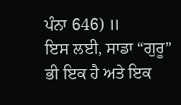ਪੰਨਾ 646) ॥
ਇਸ ਲਈ, ਸਾਡਾ “ਗੁਰੂ” ਭੀ ਇਕ ਹੈ ਅਤੇ ਇਕ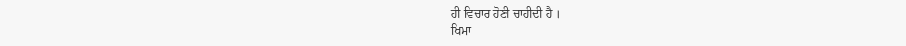ਹੀ ਵਿਚਾਰ ਹੋਣੀ ਚਾਹੀਦੀ ਹੈ ।
ਖਿਮਾ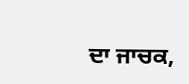ਦਾ ਜਾਚਕ,